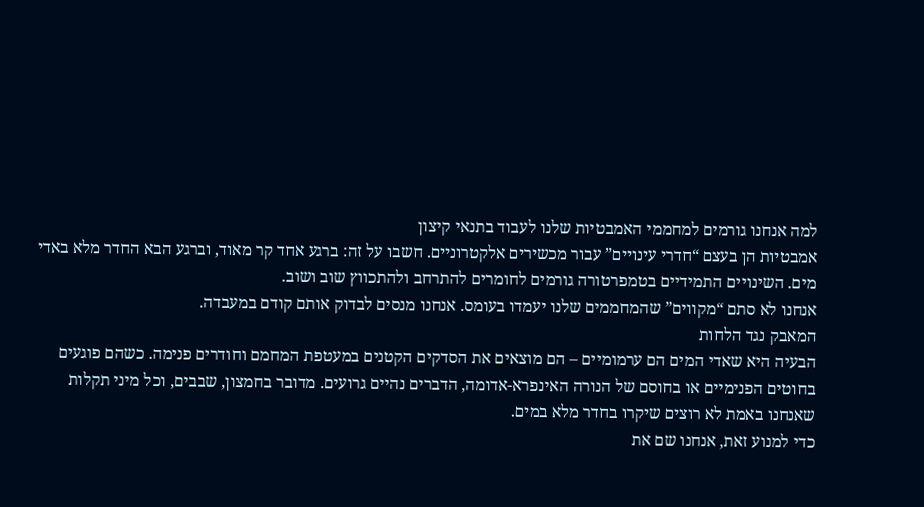למה אנחנו גורמים למחממי האמבטיות שלנו לעבוד בתנאי קיצון
אמבטיות הן בעצם “חדרי עינויים” עבור מכשירים אלקטרוניים. חשבו על זה: ברגע אחד קר מאוד, וברגע הבא החדר מלא באדי מים. השינויים התמידיים בטמפרטורה גורמים לחומרים להתרחב ולהתכווץ שוב ושוב.
אנחנו לא סתם “מקווים” שהמחממים שלנו יעמדו בעומס. אנחנו מנסים לבדוק אותם קודם במעבדה.
המאבק נגד הלחות
הבעיה היא שאדי המים הם ערמומיים – הם מוצאים את הסדקים הקטנים במעטפת המחמם וחודרים פנימה. כשהם פוגעים בחוטים הפנימיים או בחוסם של הנורה האינפרא-אדומה, הדברים נהיים גרועים. מדובר בחמצון, שבבים, וכל מיני תקלות שאנחנו באמת לא רוצים שיקרו בחדר מלא במים.
כדי למנוע זאת, אנחנו שם את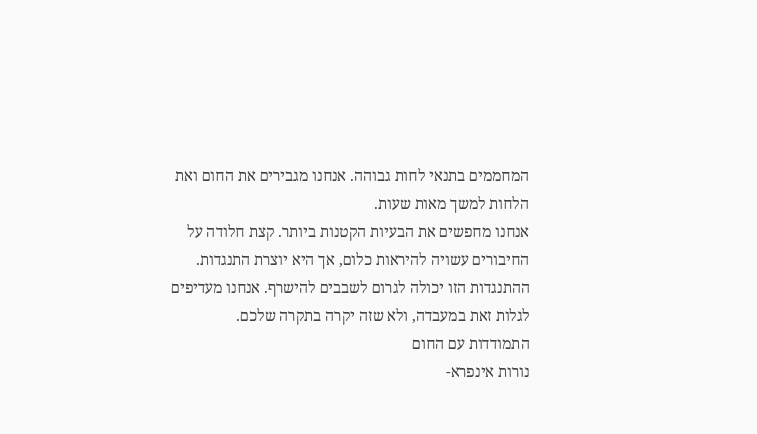המחממים בתנאי לחות גבוהה. אנחנו מגבירים את החום ואת הלחות למשך מאות שעות.
אנחנו מחפשים את הבעיות הקטנות ביותר. קצת חלודה על החיבורים עשויה להיראות כלום, אך היא יוצרת התנגדות. ההתנגדות הזו יכולה לגרום לשבבים להישרף. אנחנו מעדיפים לגלות זאת במעבדה, ולא שזה יקרה בתקרה שלכם.
התמודדות עם החום
נורות אינפרא-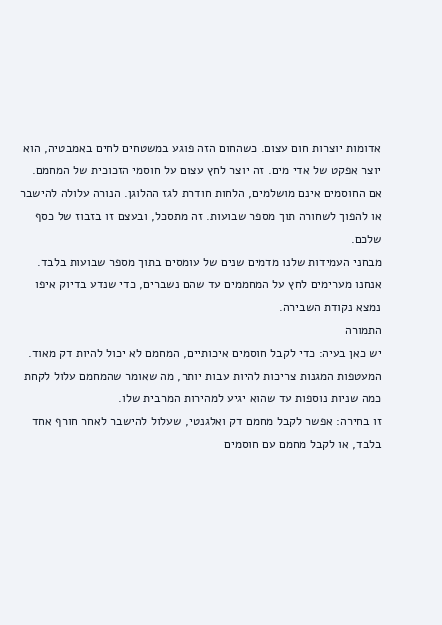אדומות יוצרות חום עצום. כשהחום הזה פוגע במשטחים לחים באמבטיה, הוא יוצר אפקט של אדי מים. זה יוצר לחץ עצום על חוסמי הזכוכית של המחמם.
אם החוסמים אינם מושלמים, הלחות חודרת לגז ההלוגן. הנורה עלולה להישבר או להפוך לשחורה תוך מספר שבועות. זה מתסכל, ובעצם זו בזבוז של כסף שלכם.
מבחני העמידות שלנו מדמים שנים של עומסים בתוך מספר שבועות בלבד. אנחנו מערימים לחץ על המחממים עד שהם נשברים, כדי שנדע בדיוק איפו נמצא נקודת השבירה.
התמורה
יש כאן בעיה: כדי לקבל חוסמים איכותיים, המחמם לא יכול להיות דק מאוד. המעטפות המגנות צריכות להיות עבות יותר, מה שאומר שהמחמם עלול לקחת כמה שניות נוספות עד שהוא יגיע למהירות המרבית שלו.
זו בחירה: אפשר לקבל מחמם דק ואלגנטי, שעלול להישבר לאחר חורף אחד בלבד, או לקבל מחמם עם חוסמים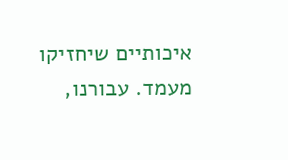איכותיים שיחזיקו מעמד. עבורנו,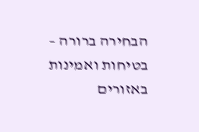הבחירה ברורה – בטיחות ואמינות באזורים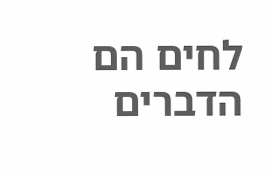לחים הם הדברים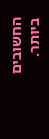החשובים ביותר.